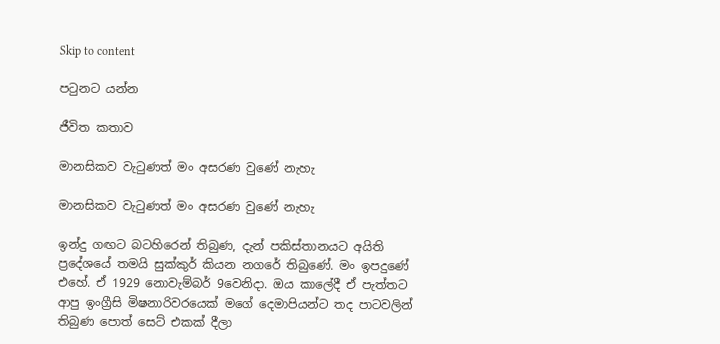Skip to content

පටුනට යන්න

ජීවිත කතාව

මානසිකව වැටුණත් මං අසරණ වුණේ නැහැ

මානසිකව වැටුණත් මං අසරණ වුණේ නැහැ

ඉන්දු ගඟට බටහිරෙන් තිබුණ, දැන් පකිස්තානයට අයිති ප්‍රදේශයේ තමයි සුක්කුර් කියන නගරේ තිබුණේ. මං ඉපදුණේ එහේ. ඒ 1929 නොවැම්බර් 9වෙනිදා. ඔය කාලේදී ඒ පැත්තට ආපු ඉංග්‍රීසි මිෂනාරිවරයෙක් මගේ දෙමාපියන්ට තද පාටවලින් තිබුණ පොත් සෙට් එකක් දීලා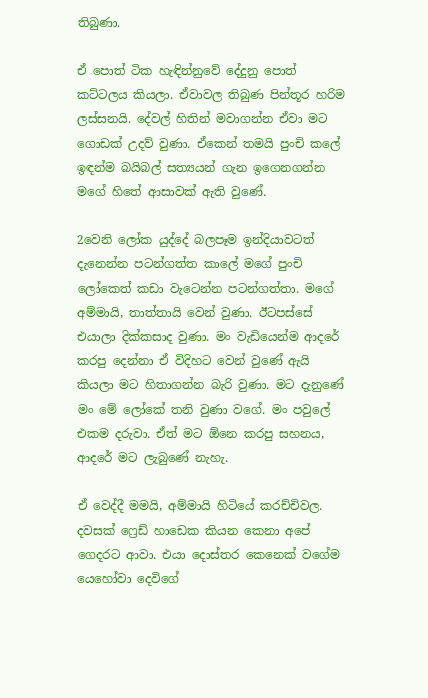තිබුණා.

ඒ පොත් ටික හැඳින්නුවේ දේදුනු පොත් කට්ටලය කියලා. ඒවාවල තිබුණ පින්තූර හරිම ලස්සනයි. දේවල් හිතින් මවාගන්න ඒවා මට ගොඩක් උදව් වුණා. ඒකෙන් තමයි පුංචි කලේ ඉඳන්ම බයිබල් සත්‍යයන් ගැන ඉගෙනගන්න මගේ හිතේ ආසාවක් ඇති වුණේ.

2වෙනි ලෝක යුද්දේ බලපෑම ඉන්දියාවටත් දැනෙන්න පටන්ගත්ත කාලේ මගේ පුංචි ලෝකෙත් කඩා වැටෙන්න පටන්ගත්තා. මගේ අම්මායි, තාත්තායි වෙන් වුණා. ඊටපස්සේ එයාලා දික්කසාද වුණා. මං වැඩියෙන්ම ආදරේ කරපු දෙන්නා ඒ විදිහට වෙන් වුණේ ඇයි කියලා මට හිතාගන්න බැරි වුණා. මට දැනුණේ මං මේ ලෝකේ තනි වුණා වගේ. මං පවුලේ එකම දරුවා. ඒත් මට ඕනෙ කරපු සහනය, ආදරේ මට ලැබුණේ නැහැ.

ඒ වෙද්දී මමයි, අම්මායි හිටියේ කරච්චිවල. දවසක් ෆ්‍රෙඩ් හාඩෙක කියන කෙනා අපේ ගෙදරට ආවා. එයා දොස්තර කෙනෙක් වගේම යෙහෝවා දෙවිගේ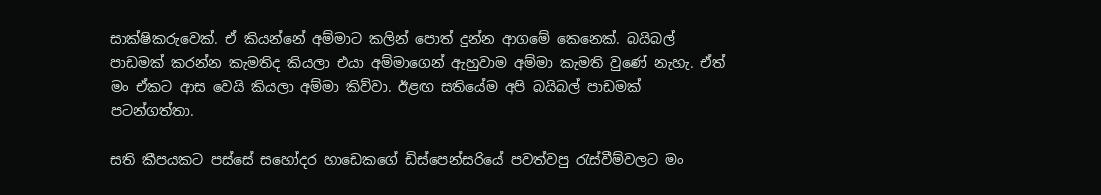සාක්ෂිකරුවෙක්. ඒ කියන්නේ අම්මාට කලින් පොත් දුන්න ආගමේ කෙනෙක්. බයිබල් පාඩමක් කරන්න කැමතිද කියලා එයා අම්මාගෙන් ඇහුවාම අම්මා කැමති වුණේ නැහැ. ඒත් මං ඒකට ආස වෙයි කියලා අම්මා කිව්වා. ඊළඟ සතියේම අපි බයිබල් පාඩමක් පටන්ගත්තා.

සති කීපයකට පස්සේ සහෝදර හාඩෙකගේ ඩිස්පෙන්සරියේ පවත්වපු රැස්වීම්වලට මං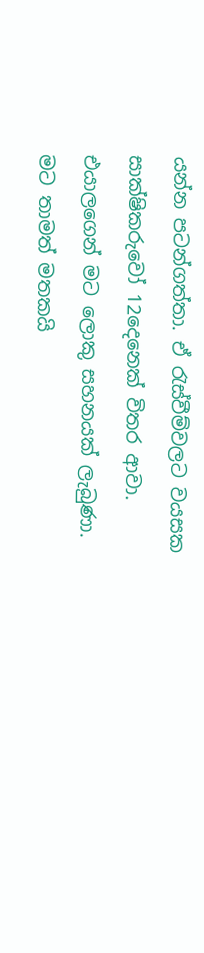යන්න පටන්ගත්තා. ඒ රැස්වීම්වලට වයසක සාක්ෂිකරුවෝ 12දෙනෙක් විතර ආවා. එයාලගෙන් මට ලොකු සහනයක් ලැබුණා. මට තාමත් මතකයි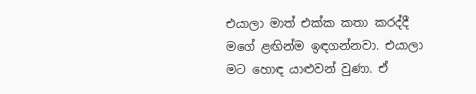එයාලා මාත් එක්ක කතා කරද්දී මගේ ළඟින්ම ඉඳගන්නවා. එයාලා මට හොඳ යාළුවන් වුණා. ඒ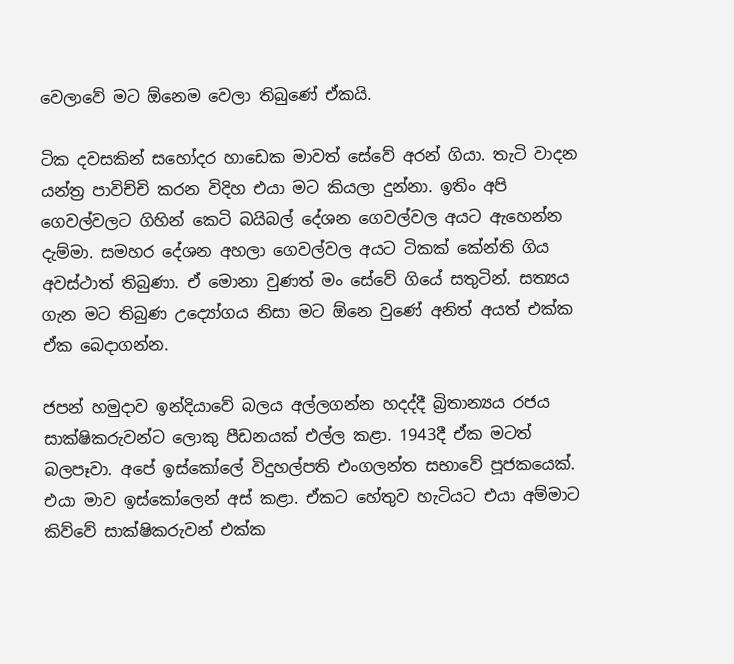වෙලාවේ මට ඕනෙම වෙලා තිබුණේ ඒකයි.

ටික දවසකින් සහෝදර හාඩෙක මාවත් සේවේ අරන් ගියා. තැටි වාදන යන්ත්‍ර පාවිච්චි කරන විදිහ එයා මට කියලා දුන්නා. ඉතිං අපි ගෙවල්වලට ගිහින් කෙටි බයිබල් දේශන ගෙවල්වල අයට ඇහෙන්න දැම්මා. සමහර දේශන අහලා ගෙවල්වල අයට ටිකක් කේන්ති ගිය අවස්ථාත් තිබුණා. ඒ මොනා වුණත් මං සේවේ ගියේ සතුටින්. සත්‍යය ගැන මට තිබුණ උද්‍යෝගය නිසා මට ඕනෙ වුණේ අනිත් අයත් එක්ක ඒක බෙදාගන්න.

ජපන් හමුදාව ඉන්දියාවේ බලය අල්ලගන්න හදද්දී බ්‍රිතාන්‍යය රජය සාක්ෂිකරුවන්ට ලොකු පීඩනයක් එල්ල කළා. 1943දී ඒක මටත් බලපෑවා. අපේ ඉස්කෝලේ විදුහල්පති එංගලන්ත සභාවේ පූජකයෙක්. එයා මාව ඉස්කෝලෙන් අස් කළා. ඒකට හේතුව හැටියට එයා අම්මාට කිව්වේ සාක්ෂිකරුවන් එක්ක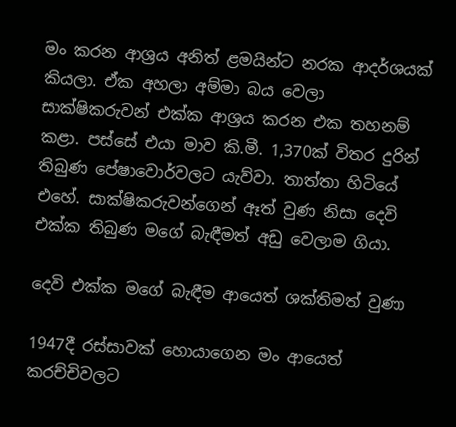මං කරන ආශ්‍රය අනිත් ළමයින්ට නරක ආදර්ශයක් කියලා. ඒක අහලා අම්මා බය වෙලා සාක්ෂිකරුවන් එක්ක ආශ්‍රය කරන එක තහනම් කළා. පස්සේ එයා මාව කි.මී. 1,370ක් විතර දුරින් තිබුණ පේෂාවොර්වලට යැව්වා. තාත්තා හිටියේ එහේ. සාක්ෂිකරුවන්ගෙන් ඈත් වුණ නිසා දෙවි එක්ක තිබුණ මගේ බැඳීමත් අඩු වෙලාම ගියා.

දෙවි එක්ක මගේ බැඳීම ආයෙත් ශක්තිමත් වුණා

1947දී රස්සාවක් හොයාගෙන මං ආයෙත් කරච්චිවලට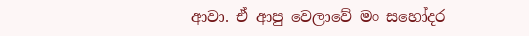ආවා. ඒ ආපු වෙලාවේ මං සහෝදර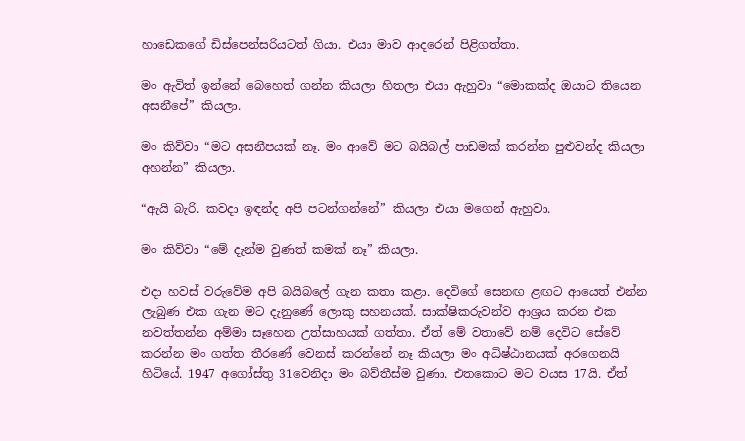හාඩෙකගේ ඩිස්පෙන්සරියටත් ගියා. එයා මාව ආදරෙන් පිළිගත්තා.

මං ඇවිත් ඉන්නේ බෙහෙත් ගන්න කියලා හිතලා එයා ඇහුවා “මොකක්ද ඔයාට තියෙන අසනීපේ” කියලා.

මං කිව්වා “මට අසනීපයක් නෑ. මං ආවේ මට බයිබල් පාඩමක් කරන්න පුළුවන්ද කියලා අහන්න” කියලා.

“ඇයි බැරි. කවදා ඉඳන්ද අපි පටන්ගන්නේ” කියලා එයා මගෙන් ඇහුවා.

මං කිව්වා “මේ දැන්ම වුණත් කමක් නෑ” කියලා.

එදා හවස් වරුවේම අපි බයිබලේ ගැන කතා කළා. දෙවිගේ සෙනඟ ළඟට ආයෙත් එන්න ලැබුණ එක ගැන මට දැනුණේ ලොකු සහනයක්. සාක්ෂිකරුවන්ව ආශ්‍රය කරන එක නවත්තන්න අම්මා සෑහෙන උත්සාහයක් ගත්තා. ඒත් මේ වතාවේ නම් දෙවිට සේවේ කරන්න මං ගත්ත තීරණේ වෙනස් කරන්නේ නෑ කියලා මං අධිෂ්ඨානයක් අරගෙනයි හිටියේ. 1947 අගෝස්තු 31වෙනිදා මං බව්තීස්ම වුණා. එතකොට මට වයස 17යි. ඒත්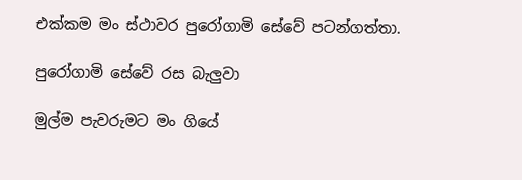එක්කම මං ස්ථාවර පුරෝගාමි සේවේ පටන්ගත්තා.

පුරෝගාමි සේවේ රස බැලුවා

මුල්ම පැවරුමට මං ගියේ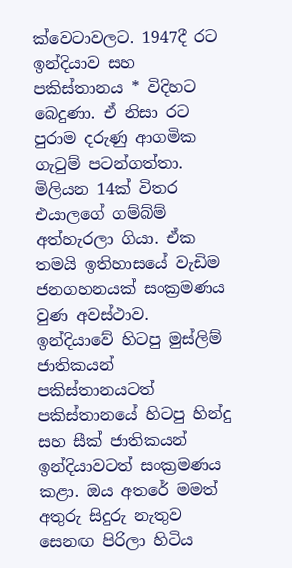ක්වෙටාවලට. 1947දී රට ඉන්දියාව සහ පකිස්තානය * විදිහට බෙදුණා. ඒ නිසා රට පුරාම දරුණු ආගමික ගැටුම් පටන්ගත්තා. මිලියන 14ක් විතර එයාලගේ ගම්බ්ම් අත්හැරලා ගියා. ඒක තමයි ඉතිහාසයේ වැඩිම ජනගහනයක් සංක්‍රමණය වුණ අවස්ථාව. ඉන්දියාවේ හිටපු මුස්ලිම් ජාතිකයන් පකිස්තානයටත් පකිස්තානයේ හිටපු හින්දු සහ සීක් ජාතිකයන් ඉන්දියාවටත් සංක්‍රමණය කළා. ඔය අතරේ මමත් අතුරු සිදුරු නැතුව සෙනඟ පිරිලා හිටිය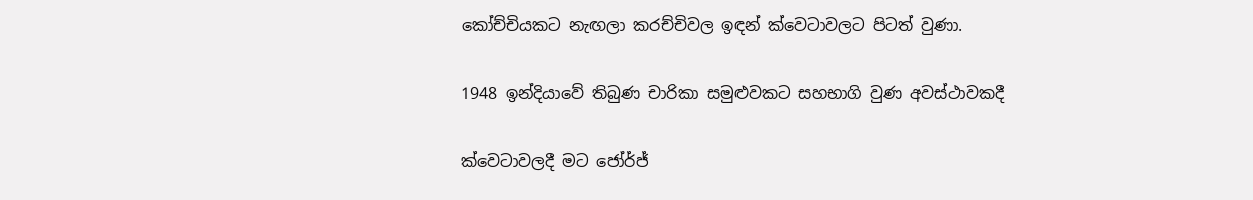කෝච්චියකට නැඟලා කරච්චිවල ඉඳන් ක්වෙටාවලට පිටත් වුණා.

1948 ඉන්දියාවේ තිබුණ චාරිකා සමුළුවකට සහභාගි වුණ අවස්ථාවකදී

ක්වෙටාවලදී මට ජෝර්ජ්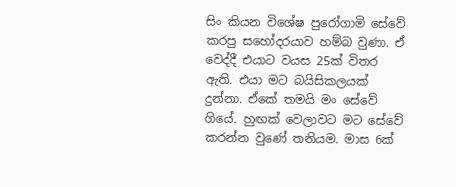සිං කියන විශේෂ පුරෝගාමි සේවේ කරපු සහෝදරයාව හම්බ වුණා. ඒ වෙද්දී එයාට වයස 25ක් විතර ඇති. එයා මට බයිසිකලයක් දුන්නා. ඒකේ තමයි මං සේවේ ගියේ. හුඟක් වෙලාවට මට සේවේ කරන්න වුණේ තනියම. මාස 6ක්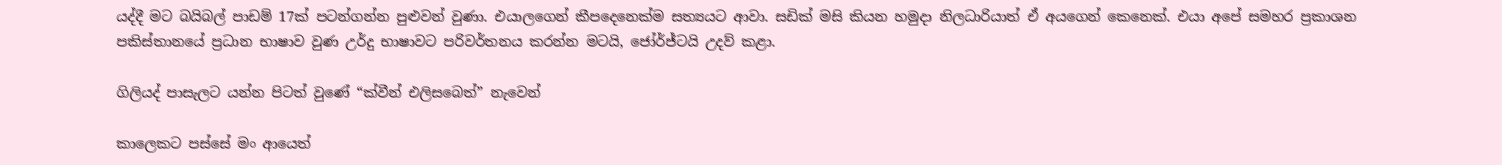යද්දී මට බයිබල් පාඩම් 17ක් පටන්ගන්න පුළුවන් වුණා. එයාලගෙන් කීපදෙනෙක්ම සත්‍යයට ආවා. සඩික් මසි කියන හමුදා නිලධාරියාත් ඒ අයගෙන් කෙනෙක්. එයා අපේ සමහර ප්‍රකාශන පකිස්තානයේ ප්‍රධාන භාෂාව වුණ උර්දු භාෂාවට පරිවර්තනය කරන්න මටයි, ජෝර්ජ්ටයි උදව් කළා.

ගිලියද් පාසැලට යන්න පිටත් වුණේ “ක්වීන් එලිසබෙත්” නැවෙන්

කාලෙකට පස්සේ මං ආයෙත්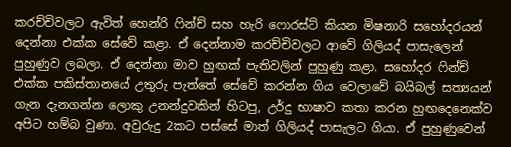කරච්චිවලට ඇවිත් හෙන්රි ෆින්ච් සහ හැරි ෆොරස්ට් කියන මිෂනාරි සහෝදරයන් දෙන්නා එක්ක සේවේ කළා. ඒ දෙන්නාම කරච්චිවලට ආවේ ගිලියද් පාසැලෙන් පුහුණුව ලබලා. ඒ දෙන්නා මාව හුඟක් පැතිවලින් පුහුණු කළා. සහෝදර ෆින්ච් එක්ක පකිස්තානයේ උතුරු පැත්තේ සේවේ කරන්න ගිය වෙලාවේ බයිබල් සත්‍යයන් ගැන දැනගන්න ලොකු උනන්දුවකින් හිටපු, උර්දු භාෂාව කතා කරන හුඟදෙනෙක්ව අපිට හම්බ වුණා. අවුරුදු 2කට පස්සේ මාත් ගිලියද් පාසැලට ගියා. ඒ පුහුණුවෙන්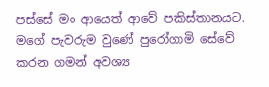පස්සේ මං ආයෙත් ආවේ පකිස්තානයට. මගේ පැවරුම වුණේ පුරෝගාමි සේවේ කරන ගමන් අවශ්‍ය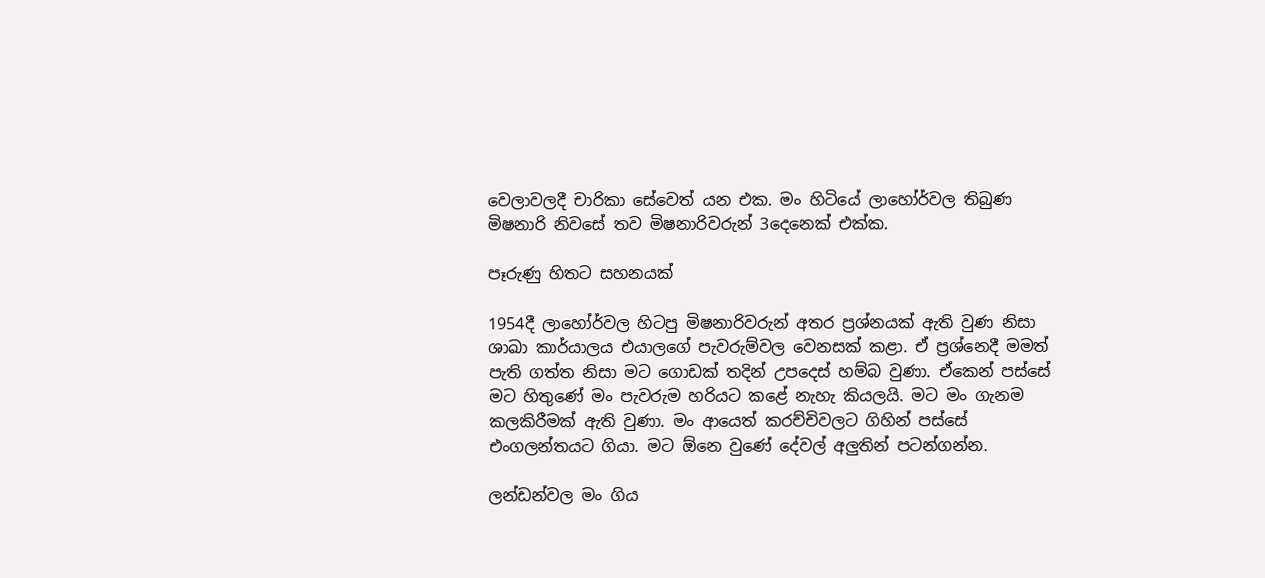වෙලාවලදී චාරිකා සේවෙත් යන එක. මං හිටියේ ලාහෝර්වල තිබුණ මිෂනාරි නිවසේ තව මිෂනාරිවරුන් 3දෙනෙක් එක්ක.

පෑරුණු හිතට සහනයක්

1954දී ලාහෝර්වල හිටපු මිෂනාරිවරුන් අතර ප්‍රශ්නයක් ඇති වුණ නිසා ශාඛා කාර්යාලය එයාලගේ පැවරුම්වල වෙනසක් කළා. ඒ ප්‍රශ්නෙදී මමත් පැති ගත්ත නිසා මට ගොඩක් තදින් උපදෙස් හම්බ වුණා. ඒකෙන් පස්සේ මට හිතුණේ මං පැවරුම හරියට කළේ නැහැ කියලයි. මට මං ගැනම කලකිරීමක් ඇති වුණා. මං ආයෙත් කරච්චිවලට ගිහින් පස්සේ එංගලන්තයට ගියා. මට ඕනෙ වුණේ දේවල් අලුතින් පටන්ගන්න.

ලන්ඩන්වල මං ගිය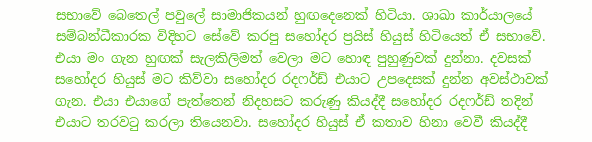සභාවේ බෙතෙල් පවුලේ සාමාජිකයන් හුඟදෙනෙක් හිටියා. ශාඛා කාර්යාලයේ සම්බන්ධීකාරක විදිහට සේවේ කරපු සහෝදර ප්‍රයිස් හියුස් හිටියෙත් ඒ සභාවේ. එයා මං ගැන හුඟක් සැලකිලිමත් වෙලා මට හොඳ පුහුණුවක් දුන්නා. දවසක් සහෝදර හියුස් මට කිව්වා සහෝදර රදෆර්ඩ් එයාට උපදෙසක් දුන්න අවස්ථාවක් ගැන. එයා එයාගේ පැත්තෙන් නිදහසට කරුණු කියද්දී සහෝදර රදෆර්ඩ් තදින් එයාට තරවටු කරලා තියෙනවා. සහෝදර හියුස් ඒ කතාව හිනා වෙවී කියද්දී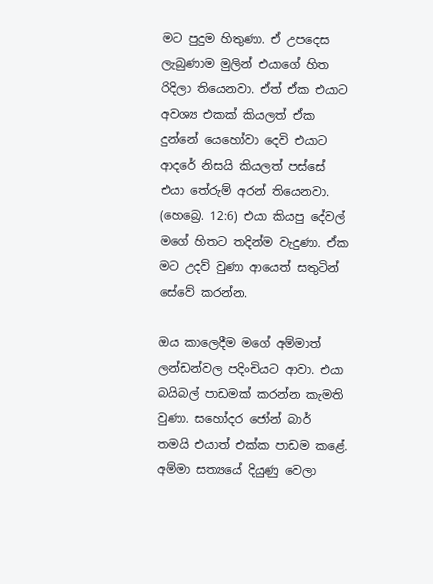මට පුදුම හිතුණා. ඒ උපදෙස ලැබුණාම මුලින් එයාගේ හිත රිදිලා තියෙනවා. ඒත් ඒක එයාට අවශ්‍ය එකක් කියලත් ඒක දුන්නේ යෙහෝවා දෙවි එයාට ආදරේ නිසයි කියලත් පස්සේ එයා තේරුම් අරන් තියෙනවා. (හෙබ්‍රෙ. 12:6) එයා කියපු දේවල් මගේ හිතට තදින්ම වැදුණා. ඒක මට උදව් වුණා ආයෙත් සතුටින් සේවේ කරන්න.

ඔය කාලෙදීම මගේ අම්මාත් ලන්ඩන්වල පදිංචියට ආවා. එයා බයිබල් පාඩමක් කරන්න කැමති වුණා. සහෝදර ජෝන් බාර් තමයි එයාත් එක්ක පාඩම කළේ. අම්මා සත්‍යයේ දියුණු වෙලා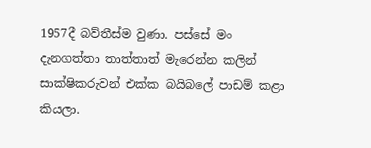1957දී බව්තීස්ම වුණා. පස්සේ මං දැනගත්තා තාත්තාත් මැරෙන්න කලින් සාක්ෂිකරුවන් එක්ක බයිබලේ පාඩම් කළා කියලා.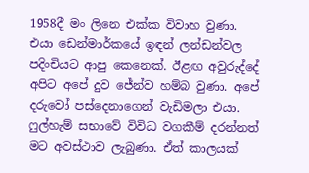1958දී මං ලිනෙ එක්ක විවාහ වුණා. එයා ඩෙන්මාර්කයේ ඉඳන් ලන්ඩන්වල පදිංචියට ආපු කෙනෙක්. ඊළඟ අවුරුද්දේ අපිට අපේ දුව ජේන්ව හම්බ වුණා. අපේ දරුවෝ පස්දෙනාගෙන් වැඩිමලා එයා. ෆුල්හැම් සභාවේ විවිධ වගකීම් දරන්නත් මට අවස්ථාව ලැබුණා. ඒත් කාලයක්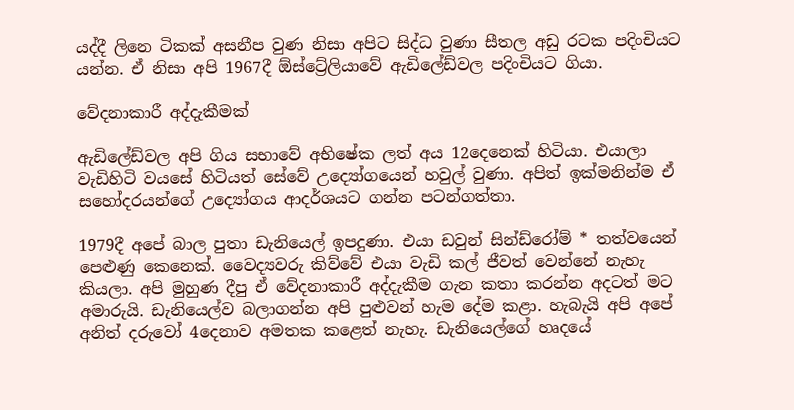යද්දී ලිනෙ ටිකක් අසනීප වුණ නිසා අපිට සිද්ධ වුණා සීතල අඩු රටක පදිංචියට යන්න. ඒ නිසා අපි 1967දී ඕස්ට්‍රේලියාවේ ඇඩිලේඩ්වල පදිංචියට ගියා.

වේදනාකාරී අද්දැකීමක්

ඇඩිලේඩ්වල අපි ගිය සභාවේ අභිෂේක ලත් අය 12දෙනෙක් හිටියා. එයාලා වැඩිහිටි වයසේ හිටියත් සේවේ උද්‍යෝගයෙන් හවුල් වුණා. අපිත් ඉක්මනින්ම ඒ සහෝදරයන්ගේ උද්‍යෝගය ආදර්ශයට ගන්න පටන්ගත්තා.

1979දී අපේ බාල පුතා ඩැනියෙල් ඉපදුණා. එයා ඩවුන් සින්ඩ්රෝම් * තත්වයෙන් පෙළුණු කෙනෙක්. වෛද්‍යවරු කිව්වේ එයා වැඩි කල් ජීවත් වෙන්නේ නැහැ කියලා. අපි මුහුණ දීපු ඒ වේදනාකාරී අද්දැකීම ගැන කතා කරන්න අදටත් මට අමාරුයි. ඩැනියෙල්ව බලාගන්න අපි පුළුවන් හැම දේම කළා. හැබැයි අපි අපේ අනිත් දරුවෝ 4දෙනාව අමතක කළෙත් නැහැ. ඩැනියෙල්ගේ හෘදයේ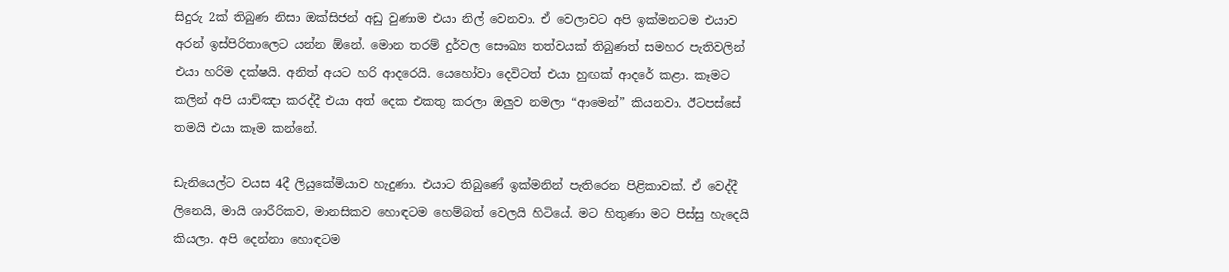සිදුරු 2ක් තිබුණ නිසා ඔක්සිජන් අඩු වුණාම එයා නිල් වෙනවා. ඒ වෙලාවට අපි ඉක්මනටම එයාව අරන් ඉස්පිරිතාලෙට යන්න ඕනේ. මොන තරම් දුර්වල සෞඛ්‍ය තත්වයක් තිබුණත් සමහර පැතිවලින් එයා හරිම දක්ෂයි. අනිත් අයට හරි ආදරෙයි. යෙහෝවා දෙවිටත් එයා හුඟක් ආදරේ කළා. කෑමට කලින් අපි යාච්ඤා කරද්දී එයා අත් දෙක එකතු කරලා ඔලුව නමලා “ආමෙන්” කියනවා. ඊටපස්සේ තමයි එයා කෑම කන්නේ.

ඩැනියෙල්ට වයස 4දී ලියුකේමියාව හැදුණා. එයාට තිබුණේ ඉක්මනින් පැතිරෙන පිළිකාවක්. ඒ වෙද්දී ලිනෙයි, මායි ශාරීරිකව, මානසිකව හොඳටම හෙම්බත් වෙලයි හිටියේ. මට හිතුණා මට පිස්සු හැදෙයි කියලා. අපි දෙන්නා හොඳටම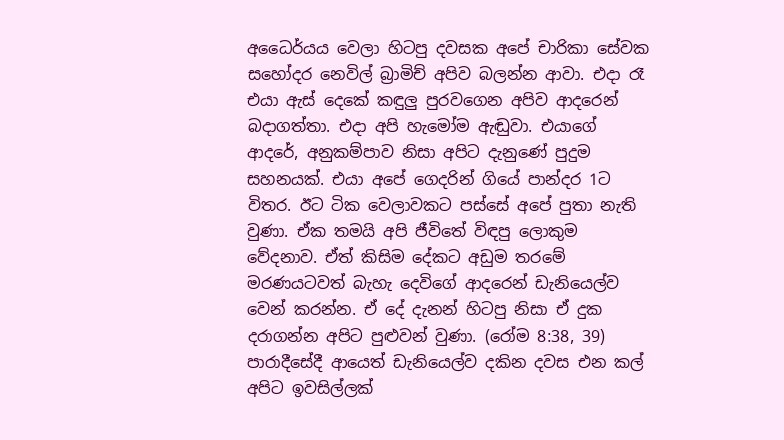අධෛර්යය වෙලා හිටපු දවසක අපේ චාරිකා සේවක සහෝදර නෙවිල් බ්‍රාමිච් අපිව බලන්න ආවා. එදා රෑ එයා ඇස් දෙකේ කඳුලු පුරවගෙන අපිව ආදරෙන් බදාගත්තා. එදා අපි හැමෝම ඇඬුවා. එයාගේ ආදරේ, අනුකම්පාව නිසා අපිට දැනුණේ පුදුම සහනයක්. එයා අපේ ගෙදරින් ගියේ පාන්දර 1ට විතර. ඊට ටික වෙලාවකට පස්සේ අපේ පුතා නැති වුණා. ඒක තමයි අපි ජීවිතේ විඳපු ලොකුම වේදනාව. ඒත් කිසිම දේකට අඩුම තරමේ මරණයටවත් බැහැ දෙවිගේ ආදරෙන් ඩැනියෙල්ව වෙන් කරන්න. ඒ දේ දැනන් හිටපු නිසා ඒ දුක දරාගන්න අපිට පුළුවන් වුණා. (රෝම 8:38, 39) පාරාදීසේදී ආයෙත් ඩැනියෙල්ව දකින දවස එන කල් අපිට ඉවසිල්ලක්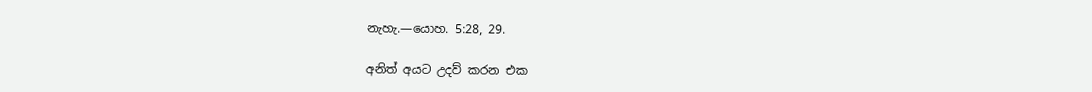නැහැ.—යොහ. 5:28, 29.

අනිත් අයට උදව් කරන එක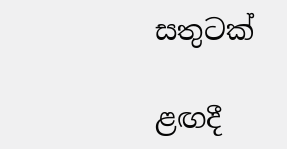සතුටක්

ළඟදී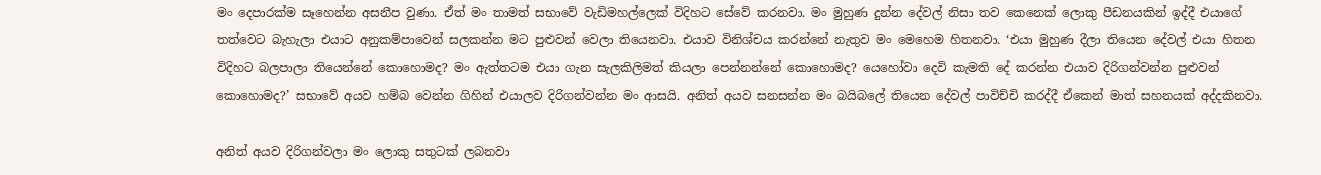මං දෙපාරක්ම සෑහෙන්න අසනීප වුණා. ඒත් මං තාමත් සභාවේ වැඩිමහල්ලෙක් විදිහට සේවේ කරනවා. මං මුහුණ දුන්න දේවල් නිසා තව කෙනෙක් ලොකු පීඩනයකින් ඉද්දී එයාගේ තත්වෙට බැහැලා එයාට අනුකම්පාවෙන් සලකන්න මට පුළුවන් වෙලා තියෙනවා. එයාව විනිශ්චය කරන්නේ නැතුව මං මෙහෙම හිතනවා. ‘එයා මුහුණ දීලා තියෙන දේවල් එයා හිතන විදිහට බලපාලා තියෙන්නේ කොහොමද? මං ඇත්තටම එයා ගැන සැලකිලිමත් කියලා පෙන්නන්නේ කොහොමද? යෙහෝවා දෙවි කැමති දේ කරන්න එයාව දිරිගන්වන්න පුළුවන් කොහොමද?’ සභාවේ අයව හම්බ වෙන්න ගිහින් එයාලව දිරිගන්වන්න මං ආසයි. අනිත් අයව සනසන්න මං බයිබලේ තියෙන දේවල් පාවිච්චි කරද්දී ඒකෙන් මාත් සහනයක් අද්දකිනවා.

අනිත් අයව දිරිගන්වලා මං ලොකු සතුටක් ලබනවා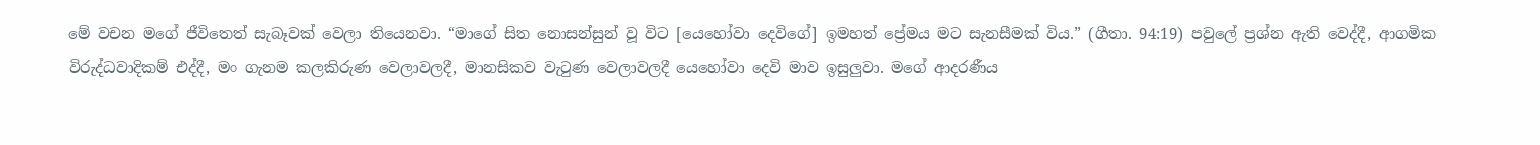මේ වචන මගේ ජීවිතෙත් සැබෑවක් වෙලා තියෙනවා. “මාගේ සිත නොසන්සුන් වූ විට [යෙහෝවා දෙවිගේ] ඉමහත් ප්‍රේමය මට සැනසීමක් විය.” (ගීතා. 94:19) පවුලේ ප්‍රශ්න ඇති වෙද්දී, ආගමික විරුද්ධවාදිකම් එද්දී, මං ගැනම කලකිරුණ වෙලාවලදී, මානසිකව වැටුණ වෙලාවලදී යෙහෝවා දෙවි මාව ඉසුලුවා. මගේ ආදරණීය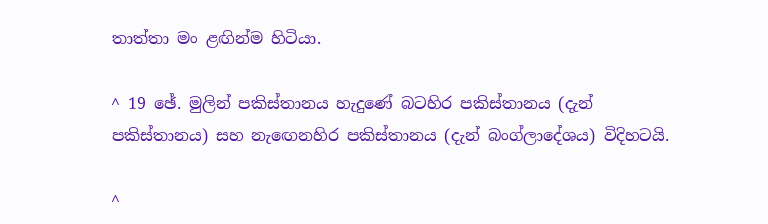තාත්තා මං ළඟින්ම හිටියා.

^ 19 ඡේ. මුලින් පකිස්තානය හැදුණේ බටහිර පකිස්තානය (දැන් පකිස්තානය) සහ නැඟෙනහිර පකිස්තානය (දැන් බංග්ලාදේශය) විදිහටයි.

^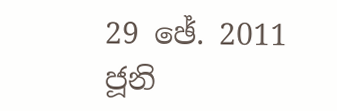29 ඡේ. 2011 ජූනි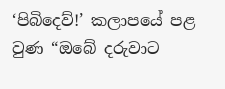‘පිබිදෙව්!’ කලාපයේ පළ වුණ “ඔබේ දරුවාට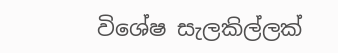විශේෂ සැලකිල්ලක්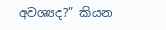අවශ්‍යද?” කියන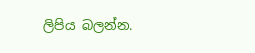ලිපිය බලන්න.